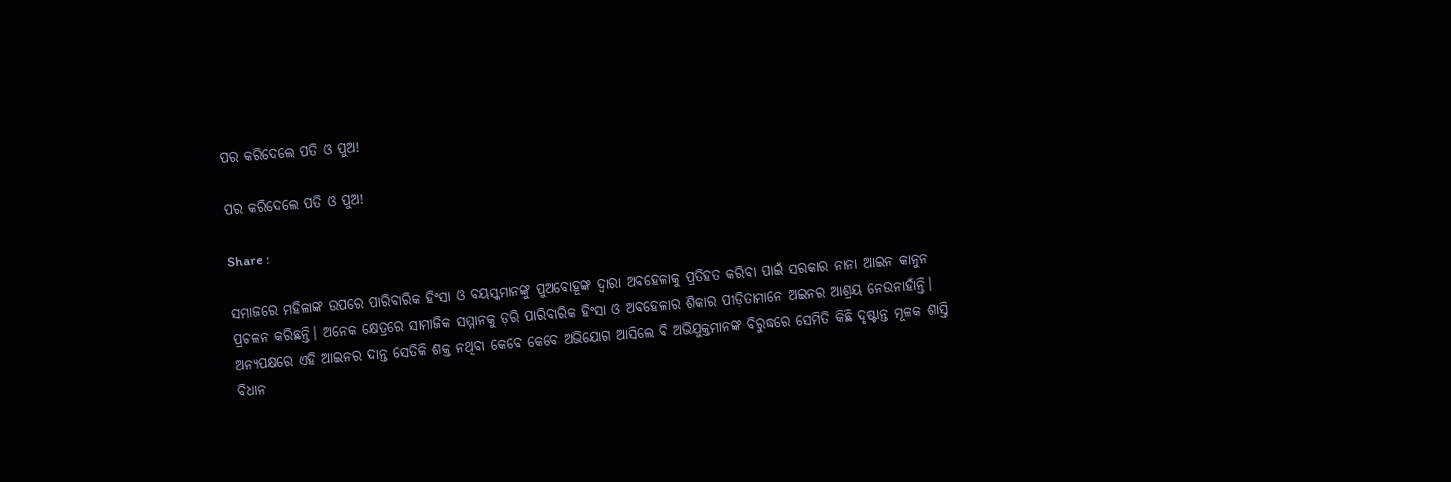ପର କରିଦେଲେ ପତି ଓ ପୁଅ!

ପର କରିଦେଲେ ପତି ଓ ପୁଅ!

Share :

ସମାଜରେ ମହିଳାଙ୍କ ଉପରେ ପାରିବାରିକ ହିଂସା ଓ ବୟସ୍କମାନଙ୍କୁ ପୁଅବୋହୂଙ୍କ ଦ୍ୱାରା ଅବହେଳାକୁ ପ୍ରତିହତ କରିବା ପାଇଁ ସରକାର ନାନା ଆଇନ କାନୁନ ପ୍ରଚଳନ କରିଛନ୍ତି। ଅନେକ କ୍ଷେତ୍ରରେ ସାମାଜିକ ସମ୍ମାନକୁ ଡ଼ରି ପାରିବାରିକ ହିଂସା ଓ ଅବହେଳାର ଶିକାର ପୀଡ଼ିତାମାନେ ଅଇନର ଆଶ୍ରୟ ନେଉନାହାଁନ୍ତି। ଅନ୍ୟପକ୍ଷରେ ଏହି ଆଇନର ଦାନ୍ତ ସେତିକି ଶକ୍ତ ନଥିବା କେବେ କେବେ ଅଭିଯୋଗ ଆସିଲେ ବି ଅଭିଯୁକ୍ତମାନଙ୍କ ବିରୁଦ୍ଧରେ ସେମିତି କିଛି ଦୃଷ୍ଟାନ୍ତ ମୂଳକ ଶାସ୍ତି ବିଧାନ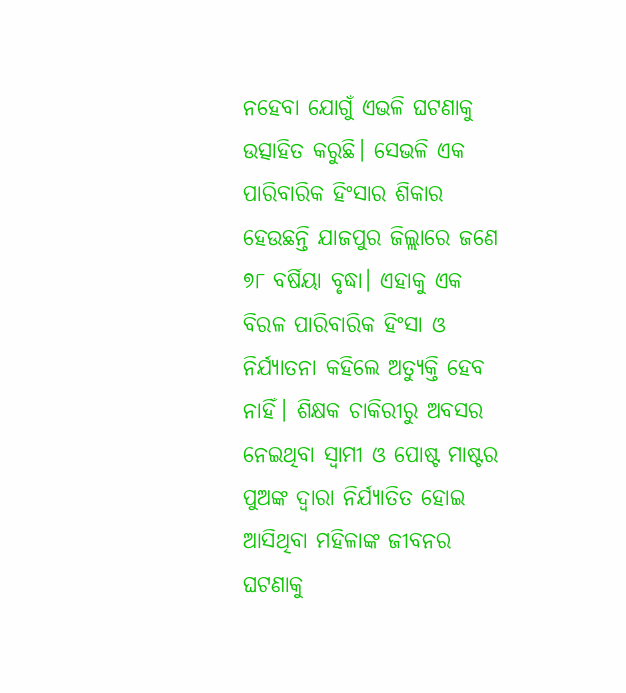ନହେବା ଯୋଗୁଁ ଏଭଳି ଘଟଣାକୁ ଉତ୍ସାହିତ କରୁଛି। ସେଭଳି ଏକ ପାରିବାରିକ ହିଂସାର ଶିକାର ହେଉଛନ୍ତି ଯାଜପୁର ଜିଲ୍ଲାରେ ଜଣେ ୭୮ ବର୍ଷିୟା ବୃଦ୍ଧା। ଏହାକୁ ଏକ ବିରଳ ପାରିବାରିକ ହିଂସା ଓ ନିର୍ଯ୍ୟାତନା କହିଲେ ଅତ୍ୟୁକ୍ତି ହେବ ନାହିଁ। ଶିକ୍ଷକ ଚାକିରୀରୁ ଅବସର ନେଇଥିବା ସ୍ୱାମୀ ଓ ପୋଷ୍ଟ ମାଷ୍ଟର ପୁଅଙ୍କ ଦ୍ୱାରା ନିର୍ଯ୍ୟାତିତ ହୋଇ ଆସିଥିବା ମହିଳାଙ୍କ ଜୀବନର ଘଟଣାକୁ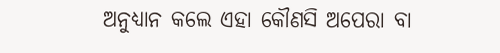ଅନୁଧ୍ୟାନ କଲେ ଏହା କୌଣସି ଅପେରା ବା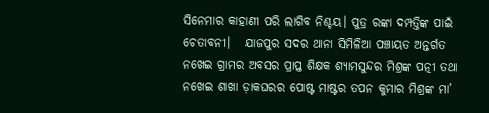ସିନେମାର କାହାଣୀ ପରି ଲାଗିବ ନିଶ୍ଚୟ। ପୁତ୍ର ରଙ୍କା ଦମ୍ପତ୍ତିଙ୍କ ପାଇଁ ଚେତାବନୀ।   ଯାଜପୁର ସଦର ଥାନା ସିମିଳିଆ ପଞ୍ଚାୟତ ଅନ୍ତର୍ଗତ ନଖେଇ ଗ୍ରାମର ଅବସର ପ୍ରାପ୍ତ ଶିକ୍ଷକ ଶ୍ୟାମସୁନ୍ଦର ମିଶ୍ରଙ୍କ ପତ୍ନୀ ତଥା ନଖେଇ ଶାଖା ଡ଼ାକଘରର ପୋଷ୍ଟ ମାଷ୍ଟର ତପନ କୁମାର ମିଶ୍ରଙ୍କ ମା’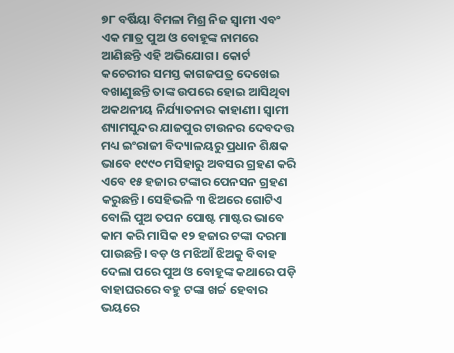୭୮ ବର୍ଷିୟା ବିମଳା ମିଶ୍ର ନିଜ ସ୍ୱାମୀ ଏବଂ ଏକ ମାତ୍ର ପୁଅ ଓ ବୋହୂଙ୍କ ନାମରେ ଆଣିଛନ୍ତି ଏହି ଅଭିଯୋଗ। କୋର୍ଟ କଚେରୀର ସମସ୍ତ କାଗଜପତ୍ର ଦେଖେଇ ବଖାଣୁଛନ୍ତି ତାଙ୍କ ଉପରେ ହୋଇ ଆସିଥିବା ଅକଥନୀୟ ନିର୍ଯ୍ୟାତନାର କାହାଣୀ। ସ୍ୱାମୀ ଶ୍ୟାମସୁନ୍ଦର ଯାଜପୁର ଟାଉନର ଦେବଦତ୍ତ ମଧ୍ୟ ଇଂରାଜୀ ବିଦ୍ୟାଳୟରୁ ପ୍ରଧାନ ଶିକ୍ଷକ ଭାବେ ୧୯୯୦ ମସିହାରୁ ଅବସର ଗ୍ରହଣ କରି ଏବେ ୧୫ ହଜାର ଟଙ୍କାର ପେନସନ ଗ୍ରହଣ କରୁଛନ୍ତି। ସେହିଭଳି ୩ ଝିଅରେ ଗୋଟିଏ ବୋଲି ପୁଅ ତପନ ପୋଷ୍ଟ ମାଷ୍ଟର ଭାବେ କାମ କରି ମାସିକ ୧୨ ହଜାର ଟଙ୍କା ଦରମା ପାଉଛନ୍ତି। ବଡ଼ ଓ ମଝିଆଁ ଝିଅକୁ ବିବାହ ଦେଲା ପରେ ପୁଅ ଓ ବୋହୂଙ୍କ କଥାରେ ପଡ଼ି ବାହାଘରରେ ବହୁ ଟଙ୍କା ଖର୍ଚ୍ଚ ହେବାର ଭୟରେ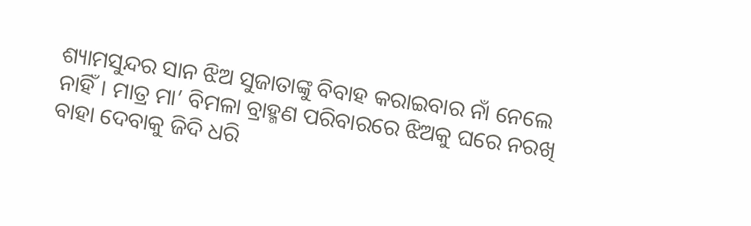ଶ୍ୟାମସୁନ୍ଦର ସାନ ଝିଅ ସୁଜାତାଙ୍କୁ ବିବାହ କରାଇବାର ନାଁ ନେଲେ ନାହିଁ। ମାତ୍ର ମା’ ବିମଳା ବ୍ରାହ୍ମଣ ପରିବାରରେ ଝିଅକୁ ଘରେ ନରଖି ବାହା ଦେବାକୁ ଜିଦି ଧରି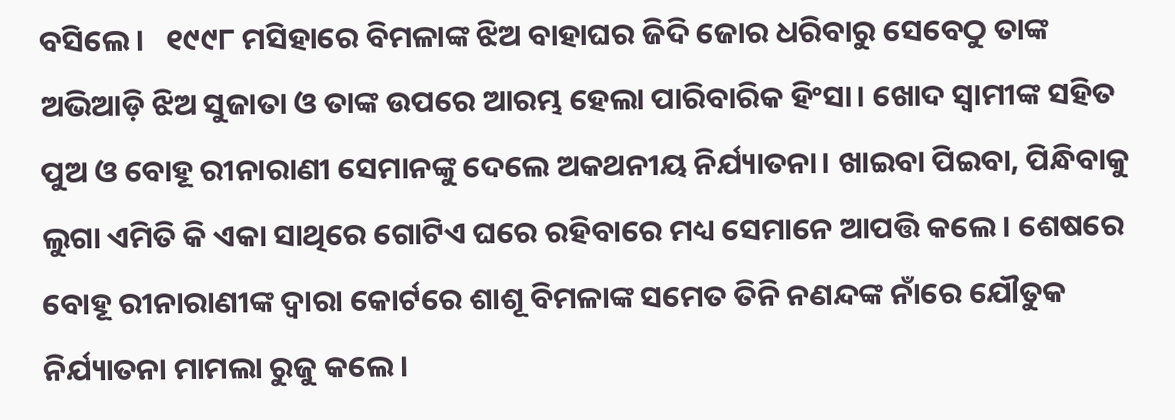ବସିଲେ।   ୧୯୯୮ ମସିହାରେ ବିମଳାଙ୍କ ଝିଅ ବାହାଘର ଜିଦି ଜୋର ଧରିବାରୁ ସେବେଠୁ ତାଙ୍କ ଅଭିଆଡ଼ି ଝିଅ ସୁଜାତା ଓ ତାଙ୍କ ଉପରେ ଆରମ୍ଭ ହେଲା ପାରିବାରିକ ହିଂସା। ଖୋଦ ସ୍ୱାମୀଙ୍କ ସହିତ ପୁଅ ଓ ବୋହୂ ରୀନାରାଣୀ ସେମାନଙ୍କୁ ଦେଲେ ଅକଥନୀୟ ନିର୍ଯ୍ୟାତନା। ଖାଇବା ପିଇବା, ପିନ୍ଧିବାକୁ ଲୁଗା ଏମିତି କି ଏକା ସାଥିରେ ଗୋଟିଏ ଘରେ ରହିବାରେ ମଧ୍ୟ ସେମାନେ ଆପତ୍ତି କଲେ। ଶେଷରେ ବୋହୂ ରୀନାରାଣୀଙ୍କ ଦ୍ୱାରା କୋର୍ଟରେ ଶାଶୂ ବିମଳାଙ୍କ ସମେତ ତିନି ନଣନ୍ଦଙ୍କ ନାଁରେ ଯୌତୁକ ନିର୍ଯ୍ୟାତନା ମାମଲା ରୁଜୁ କଲେ।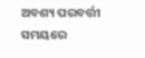ଅବଶ୍ୟ ପରବର୍ତ୍ତୀ ସମୟରେ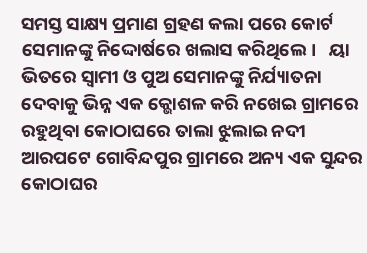ସମସ୍ତ ସାକ୍ଷ୍ୟ ପ୍ରମାଣ ଗ୍ରହଣ କଲା ପରେ କୋର୍ଟ ସେମାନଙ୍କୁ ନିଦ୍ଦୋର୍ଷରେ ଖଲାସ କରିଥିଲେ।   ୟା ଭିତରେ ସ୍ୱାମୀ ଓ ପୁଅ ସେମାନଙ୍କୁ ନିର୍ଯ୍ୟାତନା ଦେବାକୁ ଭିନ୍ନ ଏକ କ୍ଭୋଶଳ କରି ନଖେଇ ଗ୍ରାମରେ ରହୁଥିବା କୋଠାଘରେ ତାଲା ଝୁଲାଇ ନଦୀ ଆରପଟେ ଗୋବିନ୍ଦପୁର ଗ୍ରାମରେ ଅନ୍ୟ ଏକ ସୁନ୍ଦର କୋଠାଘର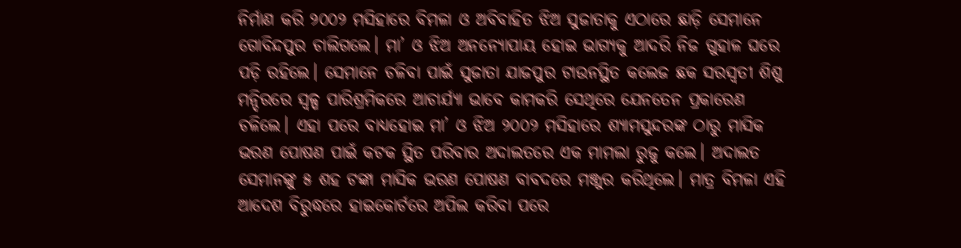ନିର୍ମାଣ କରି ୨୦୦୨ ମସିହାରେ ବିମଳା ଓ ଅବିବାହିତ ଝିଅ ସୁଜାତାକୁ ଏଠାରେ ଛାଡ଼ି ସେମାନେ ଗୋବିନ୍ଦପୁର ଚାଲିଗଲେ। ମା’ ଓ ଝିଅ ଅନନ୍ୟୋପାୟ ହୋଇ ଭାଗ୍ୟକୁ ଆଦରି ନିଜ ଗୁହାଳ ଘରେ ପଡ଼ି ରହିଲେ। ସେମାନେ ଚଳିବା ପାଇଁ ସୁଜାତା ଯାଜପୁର ଟାଉନସ୍ଥିତ କଲେଜ ଛକ ସରସ୍ୱତୀ ଶିଶୁ ମନ୍ଦିରରେ ସ୍ୱଳ୍ପ ପାରିଶ୍ରମିକରେ ଆଚାର୍ଯ୍ୟା ଭାବେ କାମକରି ସେଥିରେ ଯେନତେନ ପ୍ରକାରେଣ ଚଳିଲେ। ଏହା ପରେ ବାଧ୍ୟହୋଇ ମା’ ଓ ଝିଅ ୨୦୦୨ ମସିହାରେ ଶ୍ୟାମସୁନ୍ଦରଙ୍କ ଠାରୁ ମାସିକ ଭରଣ ପୋଷଣ ପାଇଁ କଟକ ସ୍ଥିତ ପରିବାର ଅଦାଲତରେ ଏକ ମାମଲା ରୁଜୁ କଲେ। ଅଦାଲତ ସେମାନଙ୍କୁ ୫ ଶହ ଟଙ୍କା ମାସିକ ଭରଣ ପୋଷଣ ବାବଦରେ ମଞ୍ଜୁର କରିଥିଲେ। ମାତ୍ର ବିମଳା ଏହି ଆଦେଶ ବିରୁଦ୍ଧରେ ହାଇକୋର୍ଟରେ ଅପିଲ କରିବା ପରେ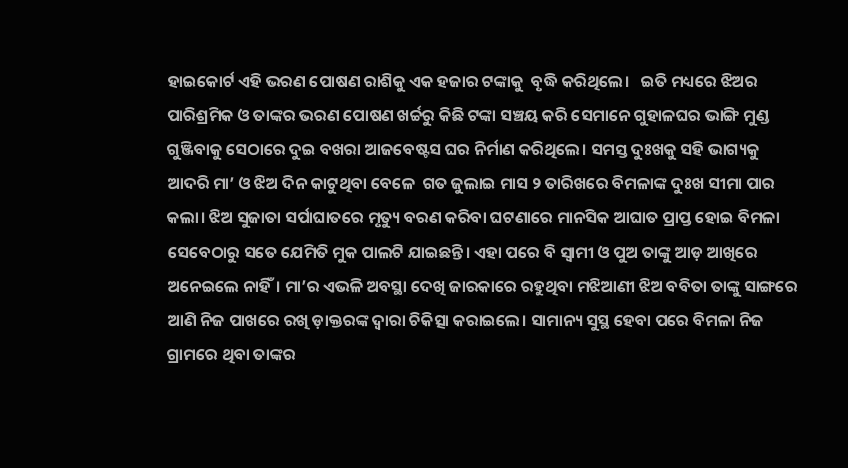ହାଇକୋର୍ଟ ଏହି ଭରଣ ପୋଷଣ ରାଶିକୁ ଏକ ହଜାର ଟଙ୍କାକୁ  ବୃଦ୍ଧି କରିଥିଲେ।   ଇତି ମଧ୍ୟରେ ଝିଅର ପାରିଶ୍ରମିକ ଓ ତାଙ୍କର ଭରଣ ପୋଷଣ ଖର୍ଚ୍ଚରୁ କିଛି ଟଙ୍କା ସଞ୍ଚୟ କରି ସେମାନେ ଗୁହାଳଘର ଭାଙ୍ଗି ମୁଣ୍ଡ ଗୁଞ୍ଜିବାକୁ ସେଠାରେ ଦୁଇ ବଖରା ଆଜବେଷ୍ଟସ ଘର ନିର୍ମାଣ କରିଥିଲେ। ସମସ୍ତ ଦୁଃଖକୁ ସହି ଭାଗ୍ୟକୁ ଆଦରି ମା’ ଓ ଝିଅ ଦିନ କାଟୁଥିବା ବେଳେ  ଗତ ଜୁଲାଇ ମାସ ୨ ତାରିଖରେ ବିମଳାଙ୍କ ଦୁଃଖ ସୀମା ପାର କଲା। ଝିଅ ସୁଜାତା ସର୍ପାଘାତରେ ମୃତ୍ୟୁ ବରଣ କରିବା ଘଟଣାରେ ମାନସିକ ଆଘାତ ପ୍ରାପ୍ତ ହୋଇ ବିମଳା ସେବେଠାରୁ ସତେ ଯେମିତି ମୁକ ପାଲଟି ଯାଇଛନ୍ତି। ଏହା ପରେ ବି ସ୍ୱାମୀ ଓ ପୁଅ ତାଙ୍କୁ ଆଡ଼ ଆଖିରେ ଅନେଇଲେ ନାହିଁ। ମା’ର ଏଭଳି ଅବସ୍ଥା ଦେଖି ଜାରକାରେ ରହୁଥିବା ମଝିଆଣୀ ଝିଅ ବବିତା ତାଙ୍କୁ ସାଙ୍ଗରେ ଆଣି ନିଜ ପାଖରେ ରଖି ଡ଼ାକ୍ତରଙ୍କ ଦ୍ୱାରା ଚିକିତ୍ସା କରାଇଲେ। ସାମାନ୍ୟ ସୁସ୍ଥ ହେବା ପରେ ବିମଳା ନିଜ ଗ୍ରାମରେ ଥିବା ତାଙ୍କର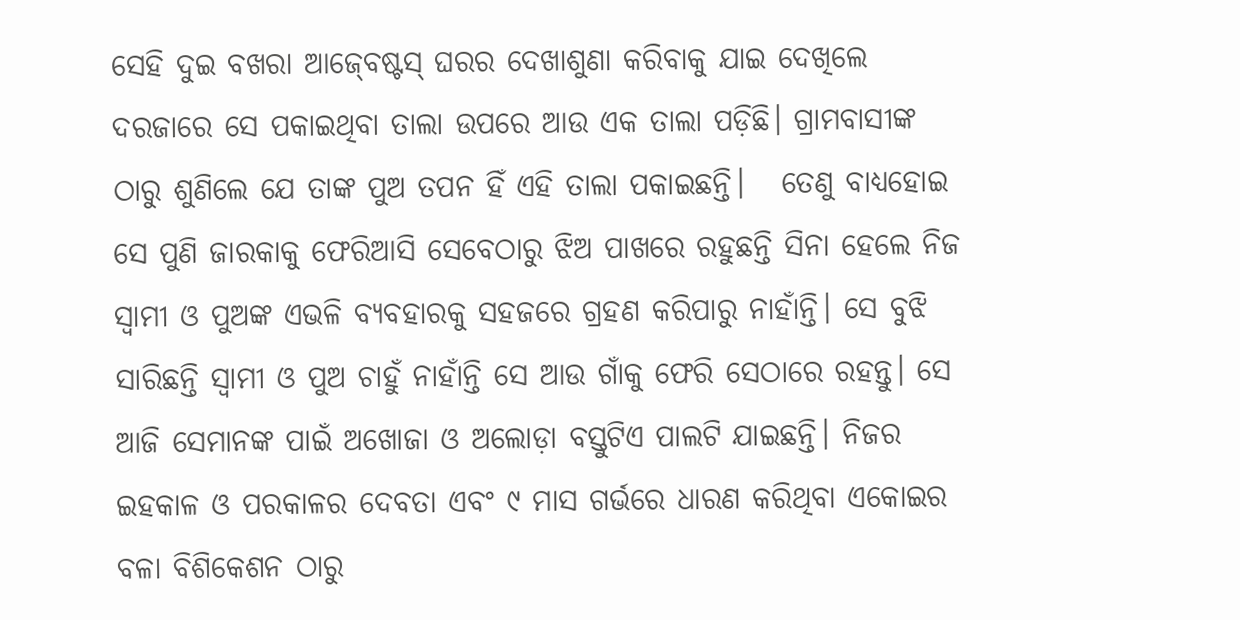ସେହି ଦୁଇ ବଖରା ଆଜ‌୍‍ବେଷ୍ଟସ‌୍‍ ଘରର ଦେଖାଶୁଣା କରିବାକୁ ଯାଇ ଦେଖିଲେ ଦରଜାରେ ସେ ପକାଇଥିବା ତାଲା ଉପରେ ଆଉ ଏକ ତାଲା ପଡ଼ିଛି। ଗ୍ରାମବାସୀଙ୍କ ଠାରୁ ଶୁଣିଲେ ଯେ ତାଙ୍କ ପୁଅ ତପନ ହିଁ ଏହି ତାଲା ପକାଇଛନ୍ତି।   ତେଣୁ ବାଧ୍ୟହୋଇ ସେ ପୁଣି ଜାରକାକୁ ଫେରିଆସି ସେବେଠାରୁ ଝିଅ ପାଖରେ ରହୁଛନ୍ତି ସିନା ହେଲେ ନିଜ ସ୍ୱାମୀ ଓ ପୁଅଙ୍କ ଏଭଳି ବ୍ୟବହାରକୁ ସହଜରେ ଗ୍ରହଣ କରିପାରୁ ନାହାଁନ୍ତି। ସେ ବୁଝି ସାରିଛନ୍ତି ସ୍ୱାମୀ ଓ ପୁଅ ଚାହୁଁ ନାହାଁନ୍ତି ସେ ଆଉ ଗାଁକୁ ଫେରି ସେଠାରେ ରହନ୍ତୁ। ସେ ଆଜି ସେମାନଙ୍କ ପାଇଁ ଅଖୋଜା ଓ ଅଲୋଡ଼ା ବସ୍ତୁଟିଏ ପାଲଟି ଯାଇଛନ୍ତି। ନିଜର ଇହକାଳ ଓ ପରକାଳର ଦେବତା ଏବଂ ୯ ମାସ ଗର୍ଭରେ ଧାରଣ କରିଥିବା ଏକୋଇର ବଳା ବିଶିକେଶନ ଠାରୁ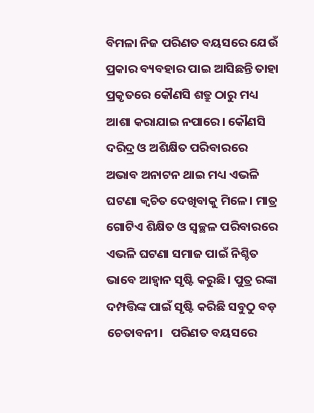ବିମଳା ନିଜ ପରିଣତ ବୟସରେ ଯେଉଁ ପ୍ରକାର ବ୍ୟବହାର ପାଇ ଆସିଛନ୍ତି ତାହା ପ୍ରକୃତରେ କୌଣସି ଶତ୍ରୁ ଠାରୁ ମଧ୍ୟ ଆଶା କରାଯାଇ ନପାରେ। କୌଣସି ଦରିଦ୍ର ଓ ଅଶିକ୍ଷିତ ପରିବାରରେ ଅଭାବ ଅନାଟନ ଥାଇ ମଧ୍ୟ ଏଭଳି ଘଟଣା କ୍ୱଚିତ ଦେଖିବାକୁ ମିଳେ। ମାତ୍ର ଗୋଟିଏ ଶିକ୍ଷିତ ଓ ସ୍ୱଚ୍ଛଳ ପରିବାରରେ ଏଭଳି ଘଟଣା ସମାଜ ପାଇଁ ନିଶ୍ଚିତ ଭାବେ ଆହ୍ୱାନ ସୃଷ୍ଟି କରୁଛି। ପୁତ୍ର ରଙ୍କା ଦମ୍ପତ୍ତିଙ୍କ ପାଇଁ ସୃଷ୍ଟି କରିଛି ସବୁଠୁ ବଡ଼ ଚେତାବନୀ।   ପରିଣତ ବୟସରେ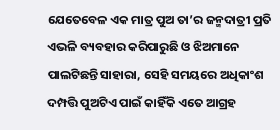ଯେତେବେଳ ଏକ ମାତ୍ର ପୁଅ ତା’ର ଜନ୍ମଦାତ୍ରୀ ପ୍ରତି ଏଭଳି ବ୍ୟବହାର କରିପାରୁଛି ଓ ଝିଅମାନେ ପାଲଟିଛନ୍ତି ସାହାରା, ସେହି ସମୟରେ ଅଧିକାଂଶ ଦମ୍ପତ୍ତି ପୁଅଟିଏ ପାଇଁ କାହିଁକି ଏତେ ଆଗ୍ରହ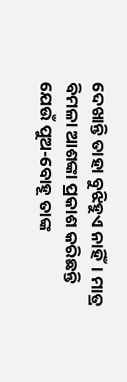ଦେଖାନ୍ତି ତାହା ବୁଝିହୁଏ ନାହିଁ। ମାତ୍ର ବିମଳା ଆଶଙ୍କା ପ୍ରକାଶ କରିଛନ୍ତି ଯେଉଁ ପୁଅ-ବୋହୂ ତାଙ୍କ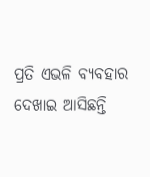ପ୍ରତି ଏଭଳି ବ୍ୟବହାର ଦେଖାଇ ଆସିଛନ୍ତି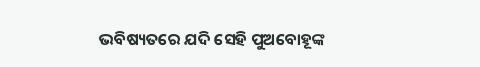ଭବିଷ୍ୟତରେ ଯଦି ସେହି ପୁଅବୋହୂଙ୍କ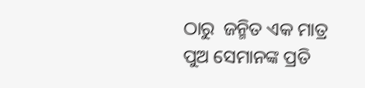ଠାରୁ  ଜନ୍ମିତ ଏକ ମାତ୍ର ପୁଅ ସେମାନଙ୍କ ପ୍ରତି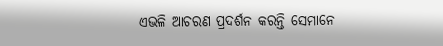ଏଭଳି ଆଚରଣ ପ୍ରଦର୍ଶନ କରନ୍ତି ସେମାନେ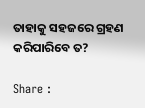ତାହାକୁ ସହଜରେ ଗ୍ରହଣ କରିପାରିବେ ତ?

Share :